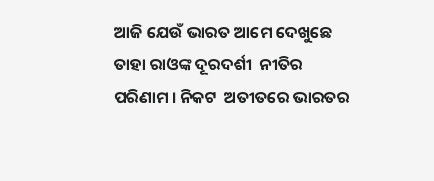ଆଜି ଯେଉଁ ଭାରତ ଆମେ ଦେଖୁଛେ ତାହା ରାଓଙ୍କ ଦୂରଦର୍ଶୀ  ନୀତିର ପରିଣାମ । ନିକଟ  ଅତୀତରେ ଭାରତର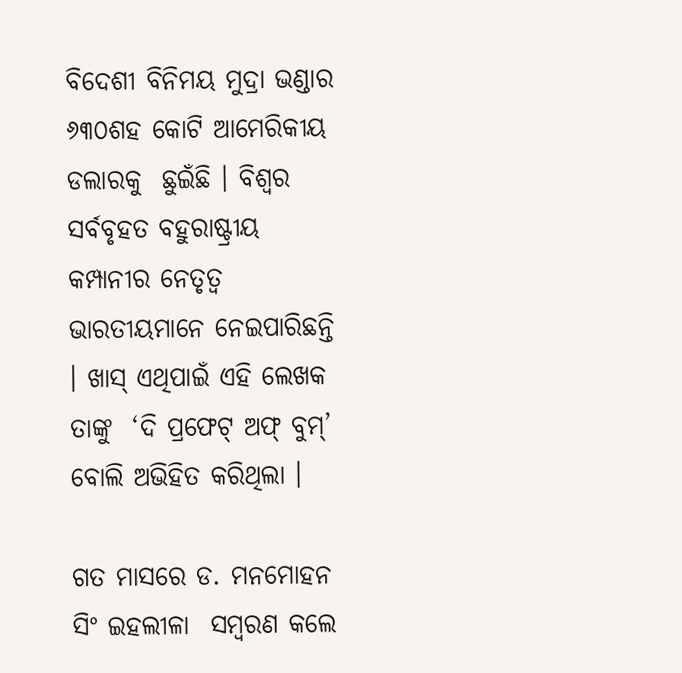ବିଦେଶୀ ବିନିମୟ ମୁଦ୍ରା ଭଣ୍ଡାର ୬୩୦ଶହ କୋଟି ଆମେରିକୀୟ ଡଲାରକୁ  ଛୁଇଁଛି । ବିଶ୍ୱର ସର୍ବବୃହତ ବହୁରାଷ୍ଟ୍ରୀୟ କମ୍ପାନୀର ନେତୃତ୍ୱ ଭାରତୀୟମାନେ ନେଇପାରିଛନ୍ତି । ଖାସ୍‌ ଏଥିପାଇଁ ଏହି ଲେଖକ ତାଙ୍କୁ  ‘ଦି ପ୍ରଫେଟ୍‌ ଅଫ୍‌ ବୁମ୍‌’ ବୋଲି ଅଭିହିତ କରିଥିଲା ।

ଗତ ମାସରେ ଡ. ମନମୋହନ ସିଂ ଇହଲୀଳା  ସମ୍ବରଣ କଲେ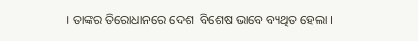। ତାଙ୍କର ତିରୋଧାନରେ ଦେଶ  ବିଶେଷ ଭାବେ ବ୍ୟଥିତ ହେଲା ।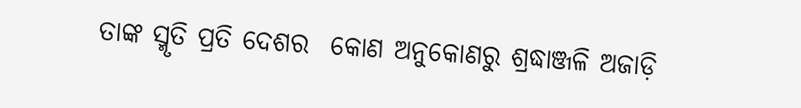ତାଙ୍କ ସ୍ମୃତି ପ୍ରତି ଦେଶର  କୋଣ ଅନୁକୋଣରୁ ଶ୍ରଦ୍ଧାଞ୍ଜଳି ଅଜାଡ଼ି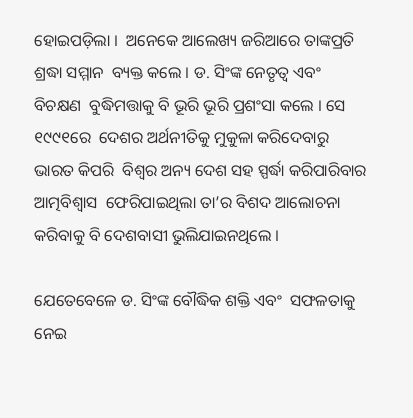ହୋଇପଡ଼ିଲା ।  ଅନେକେ ଆଲେଖ୍ୟ ଜରିଆରେ ତାଙ୍କପ୍ରତି ଶ୍ରଦ୍ଧା ସମ୍ମାନ  ବ୍ୟକ୍ତ କଲେ । ଡ. ସିଂଙ୍କ ନେତୃତ୍ୱ ଏବଂ ବିଚକ୍ଷଣ  ବୁଦ୍ଧିମତ୍ତାକୁ ବି ଭୂରି ଭୂରି ପ୍ରଶଂସା କଲେ । ସେ ୧୯୯୧ରେ  ଦେଶର ଅର୍ଥନୀତିକୁ ମୁକୁଳା କରିଦେବାରୁ ଭାରତ କିପରି  ବିଶ୍ୱର ଅନ୍ୟ ଦେଶ ସହ ସ୍ପର୍ଦ୍ଧା କରିପାରିବାର ଆତ୍ମବିଶ୍ୱାସ  ଫେରିପାଇଥିଲା ତା’ର ବିଶଦ ଆଲୋଚନା କରିବାକୁ ବି ଦେଶବାସୀ ଭୁଲିଯାଇନଥିଲେ ।

ଯେତେବେଳେ ଡ. ସିଂଙ୍କ ବୌଦ୍ଧିକ ଶକ୍ତି ଏବଂ  ସଫଳତାକୁ ନେଇ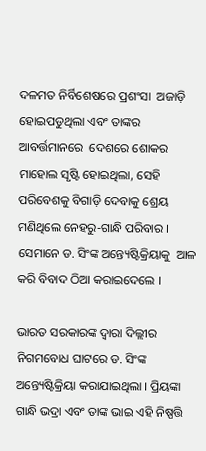ଦଳମତ ନିର୍ବିଶେଷରେ ପ୍ରଶଂସା  ଅଜାଡ଼ି ହୋଇପଡୁଥିଲା ଏବଂ ତାଙ୍କର ଆବର୍ତ୍ତମାନରେ  ଦେଶରେ ଶୋକର ମାହୋଲ ସୃଷ୍ଟି ହୋଇଥିଲା, ସେହି  ପରିବେଶକୁ ବିଗାଡ଼ି ଦେବାକୁ ଶ୍ରେୟ ମଣିଥିଲେ ନେହରୁ-ଗାନ୍ଧି ପରିବାର । ସେମାନେ ଡ. ସିଂଙ୍କ ଅନ୍ତ୍ୟେଷ୍ଟିକ୍ରିୟାକୁ  ଆଳ କରି ବିବାଦ ଠିଆ କରାଇଦେଲେ ।

ଭାରତ ସରକାରଙ୍କ ଦ୍ୱାରା ଦିଲ୍ଲୀର  ନିଗମବୋଧ ଘାଟରେ ଡ. ସିଂଙ୍କ ଅନ୍ତ୍ୟେଷ୍ଟିକ୍ରିୟା କରାଯାଇଥିଲା । ପ୍ରିୟଙ୍କା ଗାନ୍ଧି ଭଦ୍ରା ଏବଂ ତାଙ୍କ ଭାଇ ଏହି ନିଷ୍ପତ୍ତି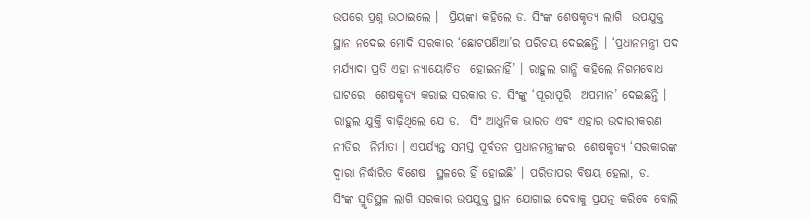ଉପରେ ପ୍ରଶ୍ନ ଉଠାଇଲେ ।  ପ୍ରିୟଙ୍କା କହିଲେ ଡ. ସିଂଙ୍କ ଶେଷକୃତ୍ୟ ଲାଗି  ଉପଯୁକ୍ତ ସ୍ଥାନ ନଦେଇ ମୋଦି ସରକାର ‘ଛୋଟପଣିଆ’ର ପରିଚୟ ଦେଇଛନ୍ତି । ‘ପ୍ରଧାନମନ୍ତ୍ରୀ ପଦ ମର୍ଯ୍ୟାଦା ପ୍ରତି ଏହା ନ୍ୟାୟୋଚିତ  ହୋଇନାହିଁ’ । ରାହୁଲ ଗାନ୍ଧି କହିଲେ ନିଗମବୋଧ ଘାଟରେ  ଶେଷକୃତ୍ୟ କରାଇ ସରକାର ଡ. ସିଂଙ୍କୁ ‘ପୂରାପୂରି  ଅପମାନ’ ଦେଇଛନ୍ତି । ରାହୁଲ ଯୁକ୍ତି ବାଢ଼ିଥିଲେ ଯେ ଡ.  ସିଂ ଆଧୁନିକ ଭାରତ ଏବଂ ଏହାର ଉଦାରୀକରଣ ନୀତିର  ନିର୍ମାତା । ଏପର୍ଯ୍ୟନ୍ତ ସମସ୍ତ ପୂର୍ବତନ ପ୍ରଧାନମନ୍ତ୍ରୀଙ୍କର  ଶେଷକୃତ୍ୟ ‘ସରକାରଙ୍କ ଦ୍ୱାରା ନିର୍ଦ୍ଧାରିତ ବିଶେଷ  ସ୍ଥଳରେ ହିଁ ହୋଇଛି’ । ପରିତାପର ବିଷୟ ହେଲା, ଡ.  ସିଂଙ୍କ ସ୍ମୃତିସ୍ଥଳ ଲାଗି ସରକାର ଉପଯୁକ୍ତ ସ୍ଥାନ ଯୋଗାଇ ଦେବାକୁ ପ୍ରଯତ୍ନ କରିବେ ବୋଲି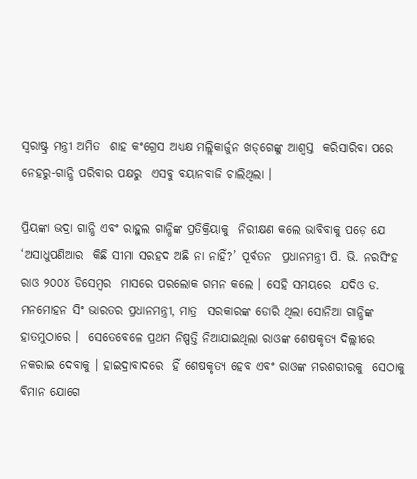ସ୍ୱରାଷ୍ଟ୍ର ମନ୍ତ୍ରୀ ଅମିତ  ଶାହ କଂଗ୍ରେସ ଅଧ୍ୟକ୍ଷ ମଲ୍ଲିକାର୍ଜୁନ ଖଡ୍‌ଗେଙ୍କୁ ଆଶ୍ୱସ୍ତ  କରିସାରିବା ପରେ ନେହରୁ-ଗାନ୍ଧି ପରିବାର ପକ୍ଷରୁ  ଏସବୁ ବୟାନବାଜି ଚାଲିଥିଲା ।

ପ୍ରିୟଙ୍କା ଭଦ୍ରା ଗାନ୍ଧି ଏବଂ ରାହୁଲ ଗାନ୍ଧିଙ୍କ ପ୍ରତିକ୍ରିୟାକୁ  ନିରୀକ୍ଷଣ କଲେ ଭାବିବାକୁ ପଡ଼େ ଯେ ‘ଅସାଧୁପଣିଆର  କିଛି ସୀମା ସରହଦ ଅଛି ନା ନାହିଁ?’ ପୂର୍ବତନ  ପ୍ରଧାନମନ୍ତ୍ରୀ ପି. ଭି. ନରସିଂହ ରାଓ ୨୦୦୪ ଡିସେମ୍ବର  ମାସରେ ପରଲୋକ ଗମନ କଲେ । ସେହି ସମୟରେ  ଯଦିଓ ଡ. ମନମୋହନ ସିଂ ଭାରତର ପ୍ରଧାନମନ୍ତ୍ରୀ, ମାତ୍ର  ସରକାରଙ୍କ ଡୋରି ଥିଲା ସୋନିଆ ଗାନ୍ଧିଙ୍କ ହାତମୁଠାରେ ।  ସେତେବେଳେ ପ୍ରଥମ ନିଷ୍ପତ୍ତି ନିଆଯାଇଥିଲା ରାଓଙ୍କ ଶେଷକୃତ୍ୟ ଦିଲ୍ଲୀରେ ନକରାଇ ଦେବାକୁ । ହାଇଦ୍ରାବାଦରେ  ହିଁ ଶେଷକୃତ୍ୟ ହେବ ଏବଂ ରାଓଙ୍କ ମରଶରୀରକୁ  ସେଠାକୁ ବିମାନ ଯୋଗେ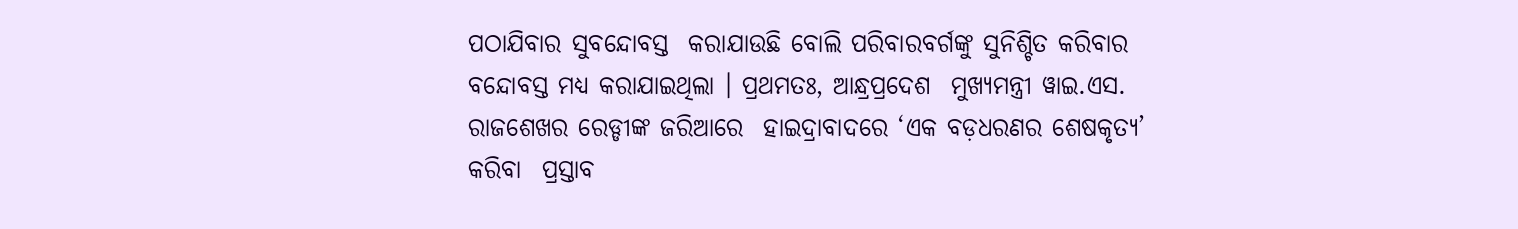ପଠାଯିବାର ସୁବନ୍ଦୋବସ୍ତ  କରାଯାଉଛି ବୋଲି ପରିବାରବର୍ଗଙ୍କୁ ସୁନିଶ୍ଚିତ କରିବାର  ବନ୍ଦୋବସ୍ତ ମଧ୍ୟ କରାଯାଇଥିଲା । ପ୍ରଥମତଃ, ଆନ୍ଧ୍ରପ୍ରଦେଶ  ମୁଖ୍ୟମନ୍ତ୍ରୀ ୱାଇ.ଏସ. ରାଜଶେଖର ରେଡ୍ଡୀଙ୍କ ଜରିଆରେ  ହାଇଦ୍ରାବାଦରେ ‘ଏକ ବଡ଼ଧରଣର ଶେଷକୃତ୍ୟ’ କରିବା  ପ୍ରସ୍ତାବ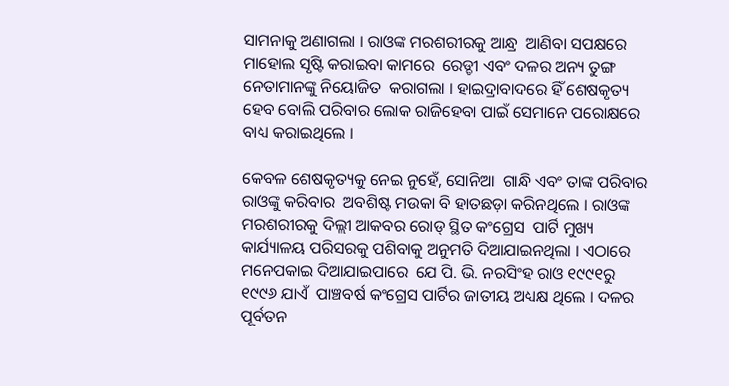ସାମନାକୁ ଅଣାଗଲା । ରାଓଙ୍କ ମରଶରୀରକୁ ଆନ୍ଧ୍ର  ଆଣିବା ସପକ୍ଷରେ ମାହୋଲ ସୃଷ୍ଟି କରାଇବା କାମରେ  ରେଡ୍ଡୀ ଏବଂ ଦଳର ଅନ୍ୟ ତୁଙ୍ଗ ନେତାମାନଙ୍କୁ ନିୟୋଜିତ  କରାଗଲା । ହାଇଦ୍ରାବାଦରେ ହିଁ ଶେଷକୃତ୍ୟ ହେବ ବୋଲି ପରିବାର ଲୋକ ରାଜିହେବା ପାଇଁ ସେମାନେ ପରୋକ୍ଷରେ  ବାଧ୍ୟ କରାଇଥିଲେ ।

କେବଳ ଶେଷକୃତ୍ୟକୁ ନେଇ ନୁହେଁ, ସୋନିଆ  ଗାନ୍ଧି ଏବଂ ତାଙ୍କ ପରିବାର ରାଓଙ୍କୁ କରିବାର  ଅବଶିଷ୍ଟ ମଉକା ବି ହାତଛଡ଼ା କରିନଥିଲେ । ରାଓଙ୍କ  ମରଶରୀରକୁ ଦିଲ୍ଲୀ ଆକବର ରୋଡ୍‌ ସ୍ଥିତ କଂଗ୍ରେସ  ପାର୍ଟି ମୁଖ୍ୟ କାର୍ଯ୍ୟାଳୟ ପରିସରକୁ ପଶିବାକୁ ଅନୁମତି ଦିଆଯାଇନଥିଲା । ଏଠାରେ ମନେପକାଇ ଦିଆଯାଇପାରେ  ଯେ ପି. ଭି. ନରସିଂହ ରାଓ ୧୯୯୧ରୁ ୧୯୯୬ ଯାଏଁ  ପାଞ୍ଚବର୍ଷ କଂଗ୍ରେସ ପାର୍ଟିର ଜାତୀୟ ଅଧ୍ୟକ୍ଷ ଥିଲେ । ଦଳର  ପୂର୍ବତନ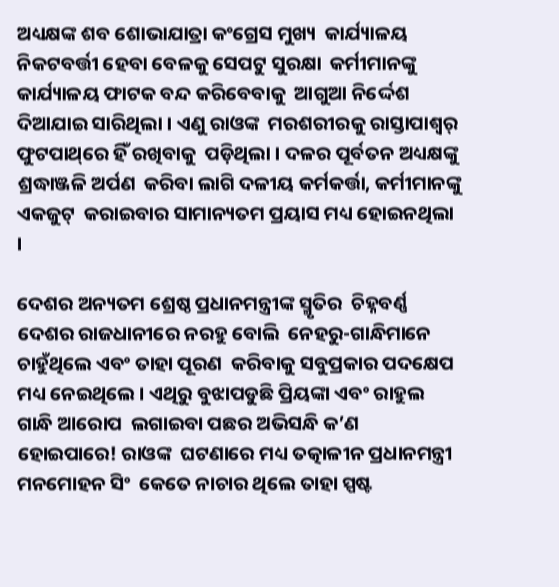ଅଧ୍ୟକ୍ଷଙ୍କ ଶବ ଶୋଭାଯାତ୍ରା କଂଗ୍ରେସ ମୁଖ୍ୟ  କାର୍ଯ୍ୟାଳୟ ନିକଟବର୍ତ୍ତୀ ହେବା ବେଳକୁ ସେପଟୁ ସୁରକ୍ଷା  କର୍ମୀମାନଙ୍କୁ କାର୍ଯ୍ୟାଳୟ ଫାଟକ ବନ୍ଦ କରିବେବାକୁ  ଆଗୁଆ ନିର୍ଦ୍ଦେଶ ଦିଆଯାଇ ସାରିଥିଲା । ଏଣୁ ରାଓଙ୍କ  ମରଶରୀରକୁ ରାସ୍ତାପାଶ୍ୱର୍ ଫୁଟପାଥ୍‌ରେ ହିଁ ରଖିବାକୁ  ପଡ଼ିଥିଲା । ଦଳର ପୂର୍ବତନ ଅଧ୍ୟକ୍ଷଙ୍କୁ ଶ୍ରଦ୍ଧାଞ୍ଜଳି ଅର୍ପଣ  କରିବା ଲାଗି ଦଳୀୟ କର୍ମକର୍ତ୍ତା, କର୍ମୀମାନଙ୍କୁ ଏକଜୁଟ୍‌  କରାଇବାର ସାମାନ୍ୟତମ ପ୍ରୟାସ ମଧ୍ୟ ହୋଇନଥିଲା ।

ଦେଶର ଅନ୍ୟତମ ଶ୍ରେଷ୍ଠ ପ୍ରଧାନମନ୍ତ୍ରୀଙ୍କ ସ୍ମୃତିର  ଚିହ୍ନବର୍ଣ୍ଣ ଦେଶର ରାଜଧାନୀରେ ନରହୁ ବୋଲି  ନେହରୁ-ଗାନ୍ଧିମାନେ ଚାହୁଁଥିଲେ ଏବଂ ତାହା ପୂରଣ  କରିବାକୁ ସବୁପ୍ରକାର ପଦକ୍ଷେପ ମଧ୍ୟ ନେଇଥିଲେ । ଏଥିରୁ ବୁଝାପଡୁଛି ପ୍ରିୟଙ୍କା ଏବଂ ରାହୁଲ ଗାନ୍ଧି ଆରୋପ  ଲଗାଇବା ପଛର ଅଭିସନ୍ଧି କ’ଣ ହୋଇପାରେ! ରାଓଙ୍କ  ଘଟଣାରେ ମଧ୍ୟ ତତ୍କାଳୀନ ପ୍ରଧାନମନ୍ତ୍ରୀ ମନମୋହନ ସିଂ  କେତେ ନାଚାର ଥିଲେ ତାହା ସ୍ପଷ୍ଟ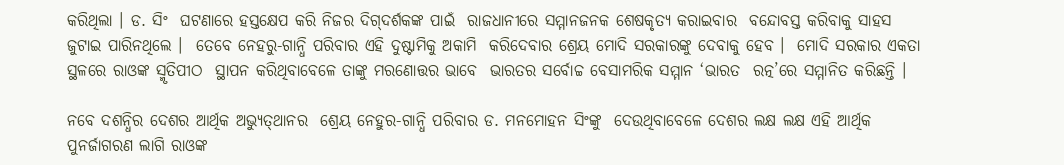କରିଥିଲା । ଡ. ସିଂ  ଘଟଣାରେ ହସ୍ତକ୍ଷେପ କରି ନିଜର ଦିଗ୍‌ଦର୍ଶକଙ୍କ ପାଇଁ  ରାଜଧାନୀରେ ସମ୍ମାନଜନକ ଶେଷକୃତ୍ୟ କରାଇବାର  ବନ୍ଦୋବସ୍ତ କରିବାକୁ ସାହସ ଜୁଟାଇ ପାରିନଥିଲେ ।  ତେବେ ନେହରୁ-ଗାନ୍ଧି ପରିବାର ଏହି ଦୁଷ୍ଟାମିକୁ ଅକାମି  କରିଦେବାର ଶ୍ରେୟ ମୋଦି ସରକାରଙ୍କୁ ଦେବାକୁ ହେବ ।  ମୋଦି ସରକାର ଏକତା ସ୍ଥଳରେ ରାଓଙ୍କ ସ୍ମୃତିପୀଠ  ସ୍ଥାପନ କରିଥିବାବେଳେ ତାଙ୍କୁ ମରଣୋତ୍ତର ଭାବେ  ଭାରତର ସର୍ବୋଚ୍ଚ ବେସାମରିକ ସମ୍ମାନ ‘ଭାରତ  ରତ୍ନ’ରେ ସମ୍ମାନିତ କରିଛନ୍ତି ।

ନବେ ଦଶନ୍ଧିର ଦେଶର ଆର୍ଥିକ ଅଭ୍ୟୁତ୍‌ଥାନର  ଶ୍ରେୟ ନେହୁର-ଗାନ୍ଧି ପରିବାର ଡ. ମନମୋହନ ସିଂଙ୍କୁ  ଦେଉଥିବାବେଳେ ଦେଶର ଲକ୍ଷ ଲକ୍ଷ ଏହି ଆର୍ଥିକ  ପୁନର୍ଜାଗରଣ ଲାଗି ରାଓଙ୍କ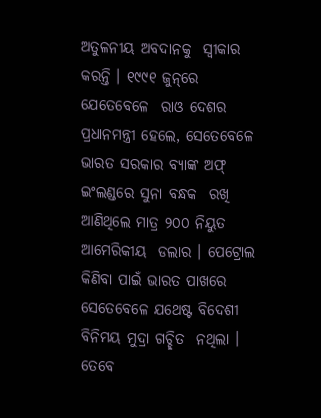ଅତୁଳନୀୟ ଅବଦାନକୁ  ସ୍ୱୀକାର କରନ୍ତି । ୧୯୯୧ ଜୁନ୍‌ରେ ଯେତେବେଳେ  ରାଓ ଦେଶର ପ୍ରଧାନମନ୍ତ୍ରୀ ହେଲେ, ସେତେବେଳେ  ଭାରତ ସରକାର ବ୍ୟାଙ୍କ ଅଫ୍‌ ଇଂଲଣ୍ଡରେ ସୁନା ବନ୍ଧକ  ରଖି ଆଣିଥିଲେ ମାତ୍ର ୨୦୦ ନିୟୁତ ଆମେରିକୀୟ  ଡଲାର । ପେଟ୍ରୋଲ କିଣିବା ପାଇଁ ଭାରତ ପାଖରେ  ସେତେବେଳେ ଯଥେଷ୍ଟ ବିଦେଶୀ ବିନିମୟ ମୁଦ୍ରା ଗଚ୍ଛିତ  ନଥିଲା । ତେବେ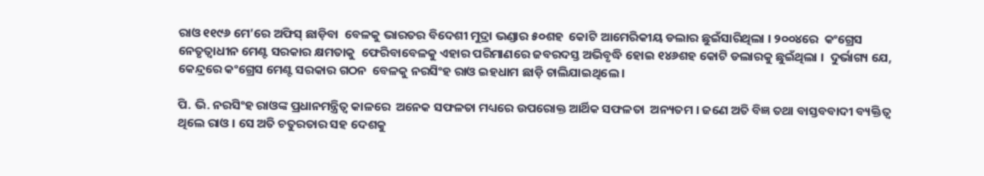ରାଓ ୧୧୯୬ ମେ’ରେ ଅଫିସ୍‌ ଛାଡ଼ିବା  ବେଳକୁ ଭାରତର ବିଦେଶୀ ମୁଦ୍ରା ଭଣ୍ଡାର ୫୦ଶହ  କୋଟି ଆମେରିକୀୟ ଡଲାର ଛୁଇଁସାରିଥିଲା । ୨୦୦୪ରେ  କଂଗ୍ରେସ ନେତୃତ୍ୱାଧୀନ ମେଣ୍ଟ ସରକାର କ୍ଷମତାକୁ  ଫେରିବାବେଳକୁ ଏହାର ପରିମାଣରେ ଜବରଦସ୍ତ ଅଭିବୃଦ୍ଧି ହୋଇ ୧୪୬ଶହ କୋଟି ଡଲାରକୁ ଛୁଇଁଥିଲା ।  ଦୁର୍ଭାଗ୍ୟ ଯେ, କେନ୍ଦ୍ରରେ କଂଗ୍ରେସ ମେଣ୍ଟ ସରକାର ଗଠନ  ବେଳକୁ ନରସିଂହ ରାଓ ଇହଧାମ ଛାଡ଼ି ଚାଲିଯାଇଥିଲେ ।

ପି. ଭି. ନରସିଂହ ରାଓଙ୍କ ପ୍ରଧାନମନ୍ତ୍ରିତ୍ୱ କାଳରେ  ଅନେକ ସଫଳତା ମଧ୍ୟରେ ଉପରୋକ୍ତ ଆର୍ଥିକ ସଫଳତା  ଅନ୍ୟତମ । ଜଣେ ଅତି ବିଜ୍ଞ ତଥା ବାସ୍ତବବାଦୀ ବ୍ୟକ୍ତିତ୍ୱ  ଥିଲେ ରାଓ । ସେ ଅତି ଚତୁରତାର ସହ ଦେଶକୁ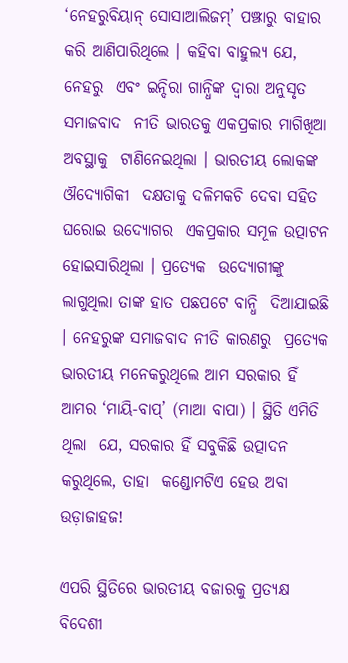‘ନେହରୁବିୟାନ୍‌ ସୋସାଆଲିଜମ୍‌’ ପଞ୍ଝାରୁ ବାହାର  କରି ଆଣିପାରିଥିଲେ । କହିବା ବାହୁଲ୍ୟ ଯେ, ନେହରୁ  ଏବଂ ଇନ୍ଦିରା ଗାନ୍ଧିଙ୍କ ଦ୍ୱାରା ଅନୁସୃତ ସମାଜବାଦ  ନୀତି ଭାରତକୁ ଏକପ୍ରକାର ମାଗିଖିଆ ଅବସ୍ଥାକୁ  ଟାଣିନେଇଥିଲା । ଭାରତୀୟ ଲୋକଙ୍କ ଔଦ୍ୟୋଗିକୀ  ଦକ୍ଷତାକୁ ଦଳିମକଚି ଦେବା ସହିତ ଘରୋଇ ଉଦ୍ୟୋଗର  ଏକପ୍ରକାର ସମୂଳ ଉତ୍ପାଟନ ହୋଇସାରିଥିଲା । ପ୍ରତ୍ୟେକ  ଉଦ୍ୟୋଗୀଙ୍କୁ ଲାଗୁଥିଲା ତାଙ୍କ ହାତ ପଛପଟେ ବାନ୍ଧି  ଦିଆଯାଇଛି । ନେହରୁଙ୍କ ସମାଜବାଦ ନୀତି କାରଣରୁ  ପ୍ରତ୍ୟେକ ଭାରତୀୟ ମନେକରୁଥିଲେ ଆମ ସରକାର ହିଁ  ଆମର ‘ମାୟି-ବାପ୍‌’ (ମାଆ ବାପା) । ସ୍ଥିତି ଏମିତି ଥିଲା  ଯେ, ସରକାର ହିଁ ସବୁକିଛି ଉତ୍ପାଦନ କରୁଥିଲେ, ତାହା  କଣ୍ଡୋମଟିଏ ହେଉ ଅବା ଉଡ଼ାଜାହଜ!

ଏପରି ସ୍ଥିତିରେ ଭାରତୀୟ ବଜାରକୁ ପ୍ରତ୍ୟକ୍ଷ ବିଦେଶୀ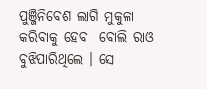ପୁଞ୍ଜିନିବେଶ ଲାଗି ମୁକୁଳା କରିବାକୁ ହେବ  ବୋଲି ରାଓ ବୁଝିପାରିଥିଲେ । ସେ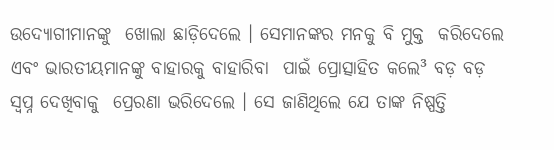ଉଦ୍ୟୋଗୀମାନଙ୍କୁ  ଖୋଲା ଛାଡ଼ିଦେଲେ । ସେମାନଙ୍କର ମନକୁ ବି ମୁକ୍ତ  କରିଦେଲେ ଏବଂ ଭାରତୀୟମାନଙ୍କୁ ବାହାରକୁ ବାହାରିବା  ପାଇଁ ପ୍ରୋତ୍ସାହିତ କଲେ³ ବଡ଼ ବଡ଼ ସ୍ୱପ୍ନ ଦେଖିବାକୁ  ପ୍ରେରଣା ଭରିଦେଲେ । ସେ ଜାଣିଥିଲେ ଯେ ତାଙ୍କ ନିଷ୍ପତ୍ତି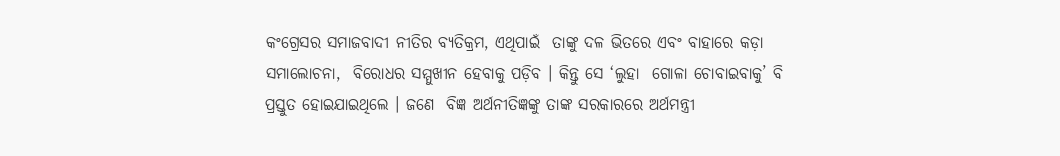କଂଗ୍ରେସର ସମାଜବାଦୀ ନୀତିର ବ୍ୟତିକ୍ରମ, ଏଥିପାଇଁ  ତାଙ୍କୁ ଦଳ ଭିତରେ ଏବଂ ବାହାରେ କଡ଼ା ସମାଲୋଚନା,  ବିରୋଧର ସମ୍ମୁଖୀନ ହେବାକୁ ପଡ଼ିବ । କିନ୍ତୁ ସେ ‘ଲୁହା  ଗୋଳା ଚୋବାଇବାକୁ’ ବି ପ୍ରସ୍ତୁତ ହୋଇଯାଇଥିଲେ । ଜଣେ  ବିଜ୍ଞ ଅର୍ଥନୀତିଜ୍ଞଙ୍କୁ ତାଙ୍କ ସରକାରରେ ଅର୍ଥମନ୍ତ୍ରୀ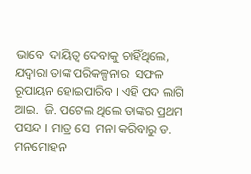ଭାବେ  ଦାୟିତ୍ୱ ଦେବାକୁ ଚାହିଁଥିଲେ, ଯଦ୍ୱାରା ତାଙ୍କ ପରିକଳ୍ପନାର  ସଫଳ ରୂପାୟନ ହୋଇପାରିବ । ଏହି ପଦ ଲାଗି ଆଇ.  ଜି. ପଟେଲ ଥିଲେ ତାଙ୍କର ପ୍ରଥମ ପସନ୍ଦ । ମାତ୍ର ସେ  ମନା କରିବାରୁ ଡ. ମନମୋହନ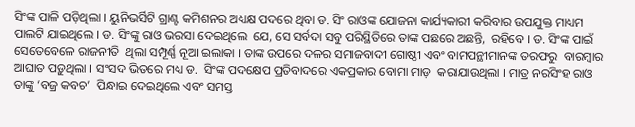ସିଂଙ୍କ ପାଳି ପଡ଼ିଥିଲା । ୟୁନିଭର୍ସିଟି ଗ୍ରାଣ୍ଟ କମିଶନର ଅଧ୍ୟକ୍ଷ ପଦରେ ଥିବା ଡ. ସିଂ ରାଓଙ୍କ ଯୋଜନା କାର୍ଯ୍ୟକାରୀ କରିବାର ଉପଯୁକ୍ତ ମାଧ୍ୟମ  ପାଲଟି ଯାଇଥିଲେ । ଡ. ସିଂଙ୍କୁ ରାଓ ଭରସା ଦେଇଥିଲେ  ଯେ, ସେ ସର୍ବଦା ସବୁ ପରିସ୍ଥିତିରେ ତାଙ୍କ ପଛରେ ଅଛନ୍ତି,  ରହିବେ । ଡ. ସିଂଙ୍କ ପାଇଁ ସେତେବେଳେ ରାଜନୀତି  ଥିଲା ସମ୍ପୂର୍ଣ୍ଣ ନୂଆ ଇଲାକା । ତାଙ୍କ ଉପରେ ଦଳର ସମାଜବାଦୀ ଗୋଷ୍ଠୀ ଏବଂ ବାମପନ୍ଥୀମାନଙ୍କ ତରଫରୁ  ବାରମ୍ବାର ଆଘାତ ପଡ଼ୁଥିଲା । ସଂସଦ ଭିତରେ ମଧ୍ୟ ଡ.  ସିଂଙ୍କ ପଦକ୍ଷେପ ପ୍ରତିବାଦରେ ଏକପ୍ରକାର ବୋମା ମାଡ଼  କରାଯାଉଥିଲା । ମାତ୍ର ନରସିଂହ ରାଓ ତାଙ୍କୁ ‘ବଜ୍ର କବଚ’  ପିନ୍ଧାଇ ଦେଇଥିଲେ ଏବଂ ସମସ୍ତ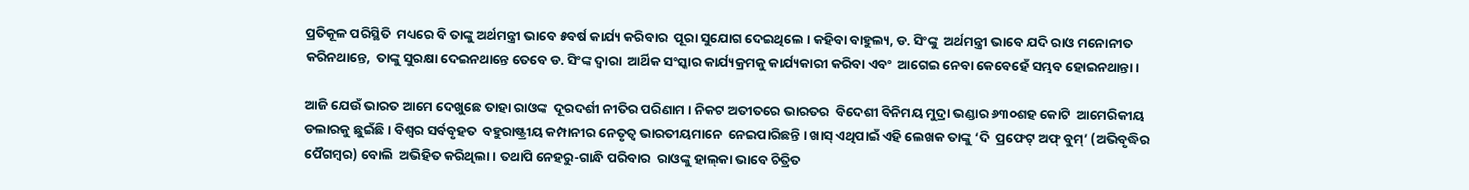ପ୍ରତିକୂଳ ପରିସ୍ଥିତି  ମଧ୍ୟରେ ବି ତାଙ୍କୁ ଅର୍ଥମନ୍ତ୍ରୀ ଭାବେ ୫ବର୍ଷ କାର୍ଯ୍ୟ କରିବାର  ପୂରା ସୁଯୋଗ ଦେଇଥିଲେ । କହିବା ବାହୁଲ୍ୟ, ଡ. ସିଂଙ୍କୁ  ଅର୍ଥମନ୍ତ୍ରୀ ଭାବେ ଯଦି ରାଓ ମନୋନୀତ କରିନଥାନ୍ତେ,  ତାଙ୍କୁ ସୁରକ୍ଷା ଦେଇନଥାନ୍ତେ ତେବେ ଡ. ସିଂଙ୍କ ଦ୍ୱାରା  ଆର୍ଥିକ ସଂସ୍କାର କାର୍ଯ୍ୟକ୍ରମକୁ କାର୍ଯ୍ୟକାରୀ କରିବା ଏବଂ  ଆଗେଇ ନେବା କେବେହେଁ ସମ୍ଭବ ହୋଇନଥାନ୍ତା ।

ଆଜି ଯେଉଁ ଭାରତ ଆମେ ଦେଖୁଛେ ତାହା ରାଓଙ୍କ  ଦୂରଦର୍ଶୀ ନୀତିର ପରିଣାମ । ନିକଟ ଅତୀତରେ ଭାରତର  ବିଦେଶୀ ବିନିମୟ ମୁଦ୍ରା ଭଣ୍ଡାର ୬୩୦ଶହ କୋଟି  ଆମେରିକୀୟ ଡଲାରକୁ ଛୁଇଁଛି । ବିଶ୍ୱର ସର୍ବବୃହତ  ବହୁରାଷ୍ଟ୍ରୀୟ କମ୍ପାନୀର ନେତୃତ୍ୱ ଭାରତୀୟମାନେ  ନେଇପାରିଛନ୍ତି । ଖାସ୍‌ ଏଥିପାଇଁ ଏହି ଲେଖକ ତାଙ୍କୁ ‘ଦି  ପ୍ରଫେଟ୍‌ ଅଫ୍‌ ବୁମ୍‌’ (ଅଭିବୃଦ୍ଧିର ପୈଗମ୍ବର) ବୋଲି  ଅଭିହିତ କରିଥିଲା । ତଥାପି ନେହରୁ-ଗାନ୍ଧି ପରିବାର  ରାଓଙ୍କୁ ହାଲ୍‌କା ଭାବେ ଚିତ୍ରିତ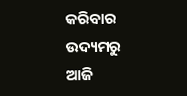କରିବାର ଉଦ୍ୟମରୁ ଆଜି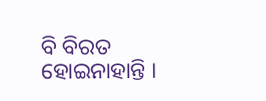ବି ବିରତ ହୋଇନାହାନ୍ତି ।